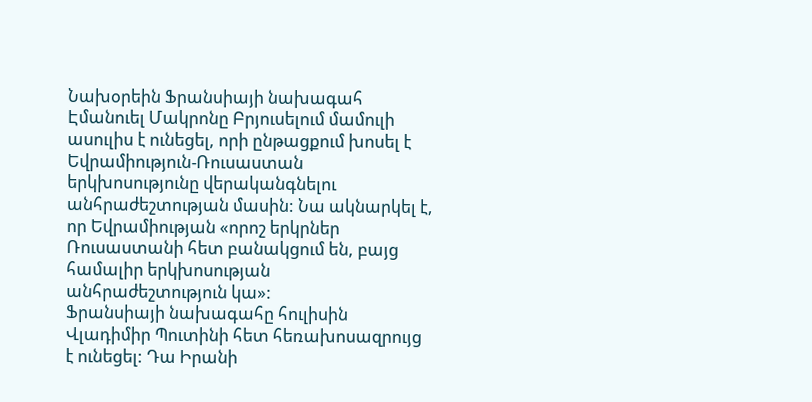Նախօրեին Ֆրանսիայի նախագահ Էմանուել Մակրոնը Բրյուսելում մամուլի ասուլիս է ունեցել, որի ընթացքում խոսել է Եվրամիություն-Ռուսաստան երկխոսությունը վերականգնելու անհրաժեշտության մասին: Նա ակնարկել է, որ Եվրամիության «որոշ երկրներ Ռուսաստանի հետ բանակցում են, բայց համալիր երկխոսության անհրաժեշտություն կա»:
Ֆրանսիայի նախագահը հուլիսին Վլադիմիր Պուտինի հետ հեռախոսազրույց է ունեցել: Դա Իրանի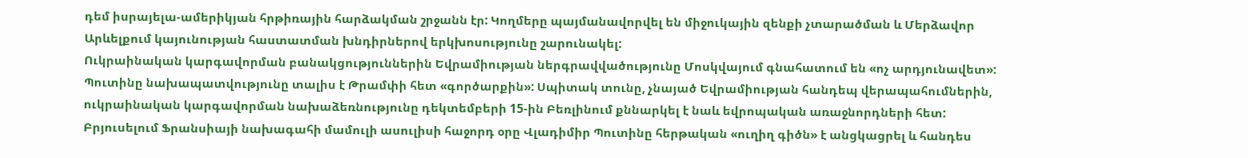դեմ իսրայելա-ամերիկյան հրթիռային հարձակման շրջանն էր: Կողմերը պայմանավորվել են միջուկային զենքի չտարածման և Մերձավոր Արևելքում կայունության հաստատման խնդիրներով երկխոսությունը շարունակել:
Ուկրաինական կարգավորման բանակցություններին Եվրամիության ներգրավվածությունը Մոսկվայում գնահատում են «ոչ արդյունավետ»: Պուտինը նախապատվությունը տալիս է Թրամփի հետ «գործարքին»: Սպիտակ տունը, չնայած Եվրամիության հանդեպ վերապահումներին, ուկրաինական կարգավորման նախաձեռնությունը դեկտեմբերի 15-ին Բեռլինում քննարկել է նաև եվրոպական առաջնորդների հետ:
Բրյուսելում Ֆրանսիայի նախագահի մամուլի ասուլիսի հաջորդ օրը Վլադիմիր Պուտինը հերթական «ուղիղ գիծն» է անցկացրել և հանդես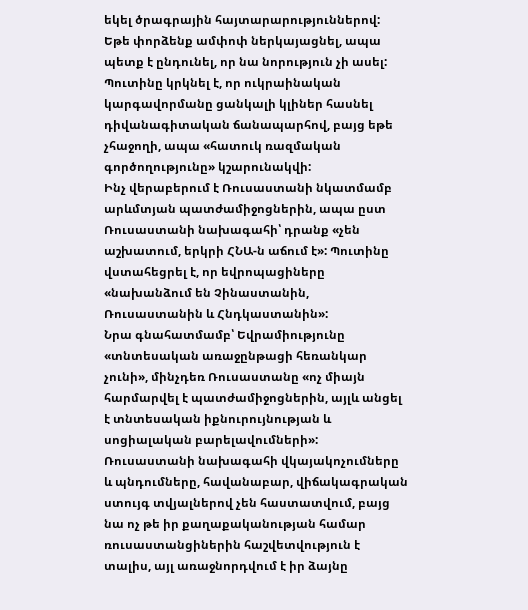եկել ծրագրային հայտարարություններով: Եթե փորձենք ամփոփ ներկայացնել, ապա պետք է ընդունել, որ նա նորություն չի ասել:
Պուտինը կրկնել է, որ ուկրաինական կարգավորմանը ցանկալի կլիներ հասնել դիվանագիտական ճանապարհով, բայց եթե չհաջողի, ապա «հատուկ ռազմական գործողությունը» կշարունակվի:
Ինչ վերաբերում է Ռուսաստանի նկատմամբ արևմտյան պատժամիջոցներին, ապա ըստ Ռուսաստանի նախագահի՝ դրանք «չեն աշխատում, երկրի ՀՆԱ-ն աճում է»: Պուտինը վստահեցրել է, որ եվրոպացիները «նախանձում են Չինաստանին, Ռուսաստանին և Հնդկաստանին»:
Նրա գնահատմամբ՝ Եվրամիությունը «տնտեսական առաջընթացի հեռանկար չունի», մինչդեռ Ռուսաստանը «ոչ միայն հարմարվել է պատժամիջոցներին, այլև անցել է տնտեսական իքնուրույնության և սոցիալական բարելավումների»:
Ռուսաստանի նախագահի վկայակոչումները և պնդումները, հավանաբար, վիճակագրական ստույգ տվյալներով չեն հաստատվում, բայց նա ոչ թե իր քաղաքականության համար ռուսաստանցիներին հաշվետվություն է տալիս, այլ առաջնորդվում է իր ձայնը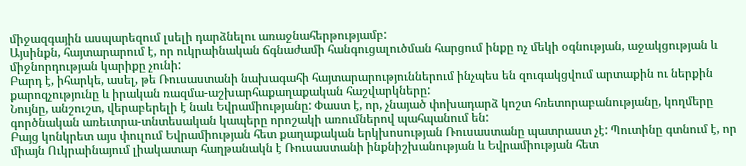միջազգային ասպարեզում լսելի դարձնելու առաջնահերթությամբ:
Այսինքն, հայտարարում է, որ ուկրաինական ճգնաժամի հանգուցալուծման հարցում ինքը ոչ մեկի օգնության, աջակցության և միջնորդության կարիքը չունի:
Բարդ է, իհարկե, ասել, թե Ռուսաստանի նախագահի հայտարարություններում ինչպես են զուգակցվում արտաքին ու ներքին քարոզչությունը և իրական ռազմա-աշխարհաքաղաքական հաշվարկները:
Նույնը, անշուշտ, վերաբերելի է նաև Եվրամիությանը: Փաստ է, որ, չնայած փոխադարձ կոշտ հռետորաբանությանը, կողմերը գործնական առեւտրա-տնտեսական կապերը որոշակի առումներով պահպանում են:
Բայց կոնկրետ այս փուլում Եվրամիության հետ քաղաքական երկխոսության Ռուսաստանը պատրաստ չէ: Պուտինը գտնում է, որ միայն Ուկրաինայում լիակատար հաղթանակն է Ռուսաստանի ինքնիշխանության և Եվրամիության հետ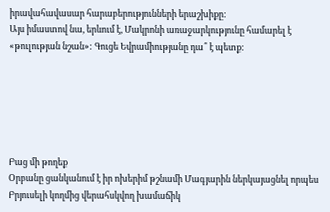իրավահավասար հարաբերությունների երաշխիքը:
Այս իմաստով նա, երևում է, Մակրոնի առաջարկությունը համարել է «թուլության նշան»: Գուցե Եվրամիությանը դա՞ է պետք:






Բաց մի թողեք
Օրբանը ցանկանում է իր ոխերիմ թշնամի Մագյարին ներկայացնել որպես Բրյուսելի կողմից վերահսկվող խամաճիկ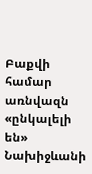Բաքվի համար առնվազն «ընկալելի են» Նախիջևանի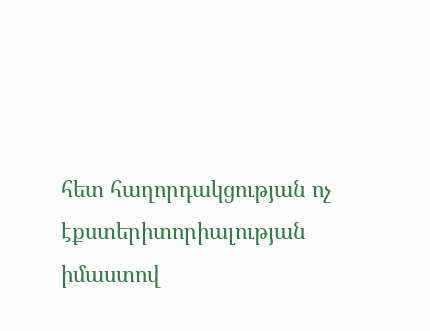հետ հաղորդակցության ոչ էքստերիտորիալության իմաստով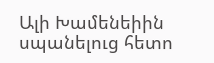Ալի Խամենեիին սպանելուց հետո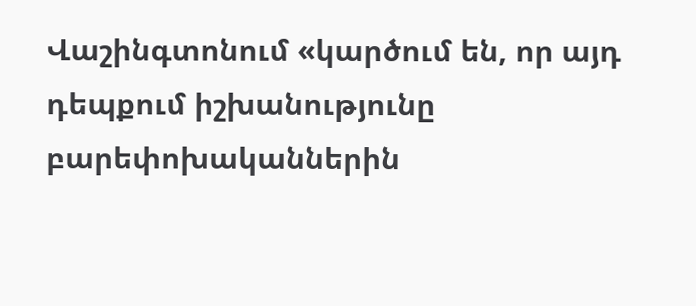Վաշինգտոնում «կարծում են, որ այդ դեպքում իշխանությունը բարեփոխականներին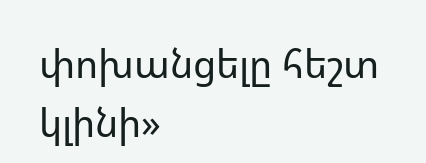փոխանցելը հեշտ կլինի»